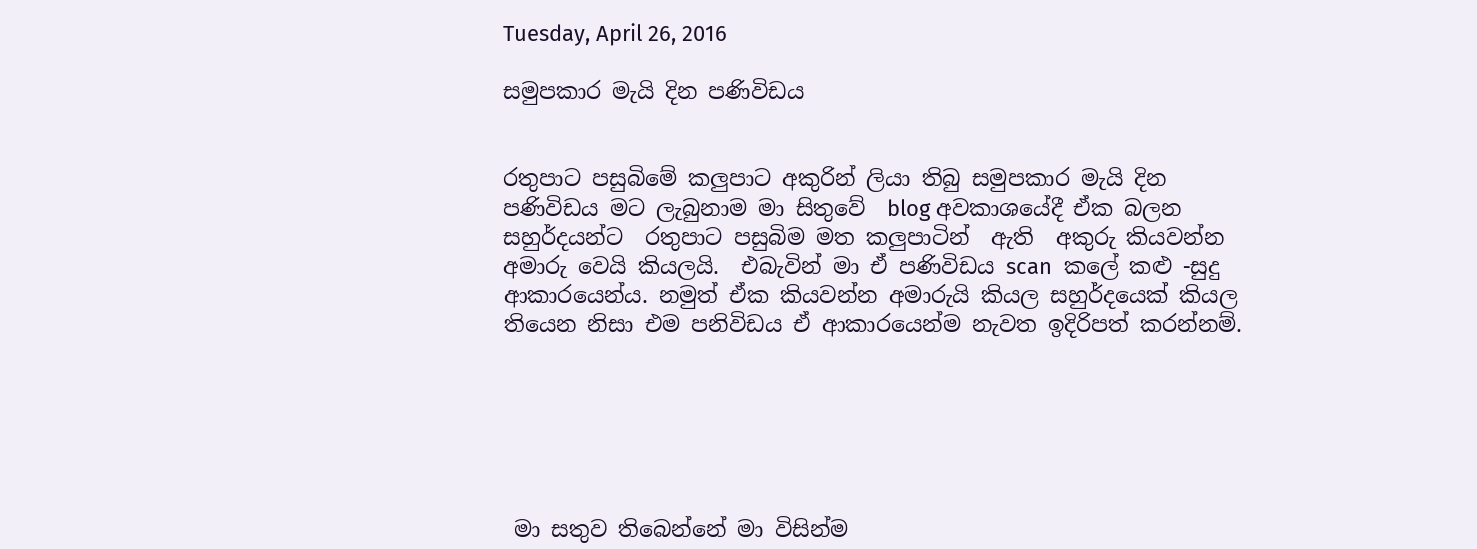Tuesday, April 26, 2016

සමුපකාර මැයි දින පණිවිඩය


රතුපාට පසුබිමේ කලුපාට අකුරින් ලියා තිබු සමුපකාර මැයි දින පණිවිඩය මට ලැබුනාම මා සිතුවේ  blog අවකාශයේදී ඒක බලන සහුර්දයන්ට  රතුපාට පසුබිම මත කලුපාටින්  ඇති  අකුරු කියවන්න අමාරු වෙයි කියලයි.  එබැවින් මා ඒ පණිවිඩය scan  කලේ කළු -සුදු  ආකාරයෙන්ය. නමුත් ඒක කියවන්න අමාරුයි කියල සහුර්දයෙක් කියල තියෙන නිසා එම පනිවිඩය ඒ ආකාරයෙන්ම නැවත ඉදිරිපත් කරන්නම්.






 මා සතුව තිබෙන්නේ මා විසින්ම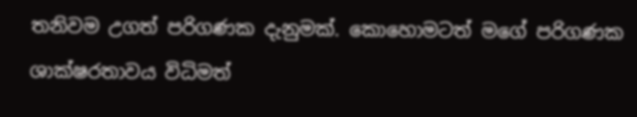තනිවම උගත් පරිගණක දැනුමක්. කොහොමටත් මගේ පරිගණක ශාක්ෂරතාවය විධිමත්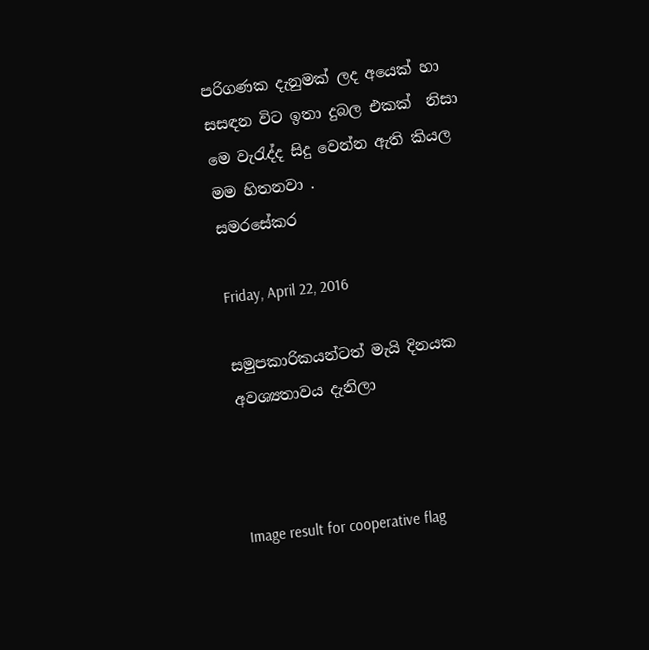පරිගණක දැනුමක් ලද අයෙක් හා සසඳන විට ඉතා දුබල එකක්  නිසා මෙ වැරැද්ද සිදු වෙන්න ඇති කියල මම හිතනවා .
සමරසේකර

Friday, April 22, 2016

සමුපකාරිකයන්ටත් මැයි දිනයක අවශ්‍යතාවය දැනිලා



Image result for cooperative flag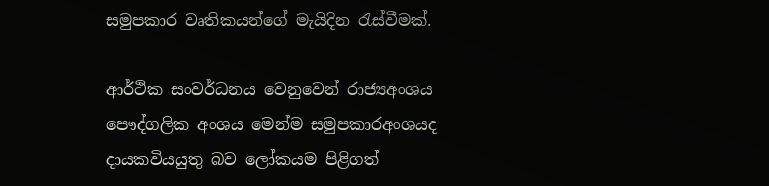සමුපකාර වෘතිකයන්ගේ මැයිදින රැස්වීමක්.

ආර්ථික සංවර්ධනය වෙනුවෙන් රාජ්‍යඅංශය පෞද්ගලික අංශය මෙන්ම සමුපකාරඅංශයද දායකවියයුතු බව ලෝකයම පිළිගත්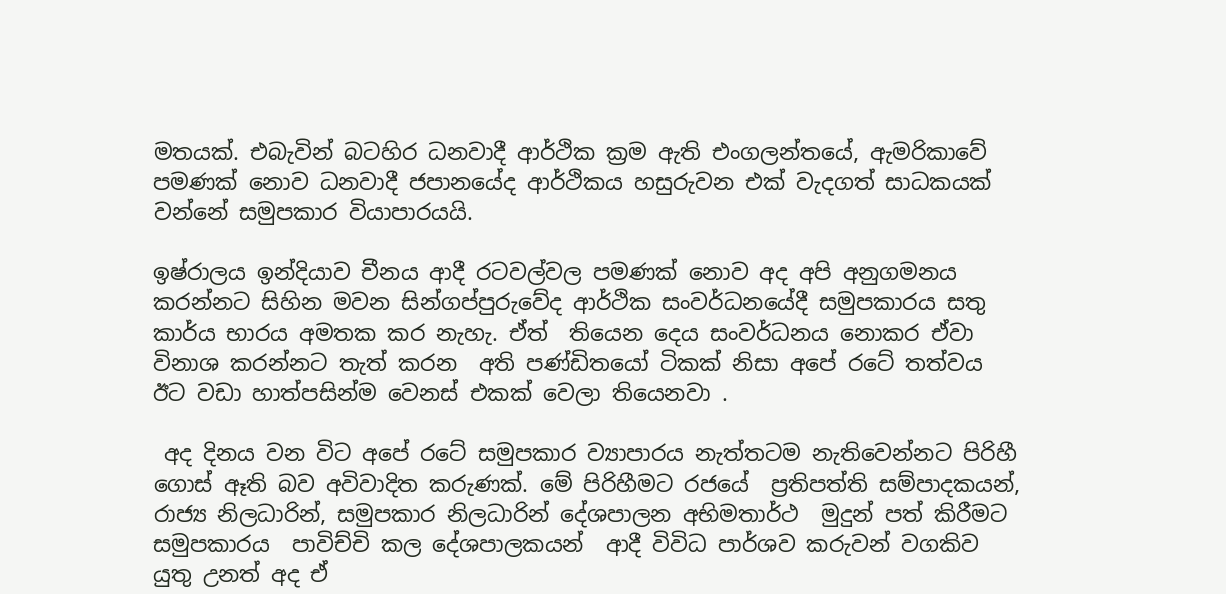මතයක්. එබැවින් බටහිර ධනවාදී ආර්ථික ක්‍රම ඇති එංගලන්තයේ, ඇමරිකාවේ පමණක් නොව ධනවාදී ජපානයේද ආර්ථිකය හසුරුවන එක් වැදගත් සාධකයක් වන්නේ සමුපකාර වියාපාරයයි.

ඉෂ්රාලය ඉන්දියාව චීනය ආදී රටවල්වල පමණක් නොව අද අපි අනුගමනය කරන්නට සිහින මවන සින්ගප්පුරුවේද ආර්ථික සංවර්ධනයේදී සමුපකාරය සතු කාර්ය භාරය අමතක කර නැහැ. ඒත්  තියෙන දෙය සංවර්ධනය නොකර ඒවා විනාශ කරන්නට තැත් කරන  අති පණ්ඩිතයෝ ටිකක් නිසා අපේ රටේ තත්වය ඊට වඩා හාත්පසින්ම වෙනස් එකක් වෙලා තියෙනවා .

 අද දිනය වන විට අපේ රටේ සමුපකාර ව්‍යාපාරය නැත්තටම නැතිවෙන්නට පිරිහී ගොස් ඈති බව අවිවාදිත කරුණක්. මේ පිරිහීමට රජයේ  ප්‍රතිපත්ති සම්පාදකයන්, රාජ්‍ය නිලධාරින්, සමුපකාර නිලධාරින් දේශපාලන අභිමතාර්ථ  මුදුන් පත් කිරීමට සමුපකාරය  පාවිච්චි කල දේශපාලකයන්  ආදී විවිධ පාර්ශව කරුවන් වගකිව යුතු උනත් අද ඒ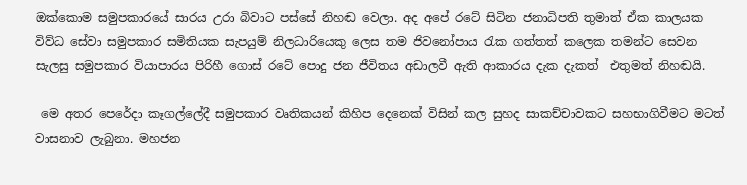ඔක්කොම සමුපකාරයේ සාරය උරා බිවාට පස්සේ නිහඬ වෙලා. අද අපේ රටේ සිටින ජනාධිපති තුමාත් ඒක කාලයක විව්ධ සේවා සමුපකාර සමිතියක සැපයුම් නිලධාරියෙකු ලෙස තම ජිවනෝපාය රැක ගත්තත් කලෙක තමන්ට සෙවන සැලසු සමුපකාර වියාපාරය පිරිහී ගොස් රටේ පොදු ජන ජීවිතය අඩාලවී ඇති ආකාරය දැක දැකත්  එතුමත් නිහඬයි.

 මෙ අතර පෙරේදා කෑගල්ලේදී සමුපකාර වෘතිකයන් කිහිප දෙනෙක් විසින් කල සුහද සාකච්චාවකට සහභාගිවීමට මටත් වාසනාව ලැබුනා. මහජන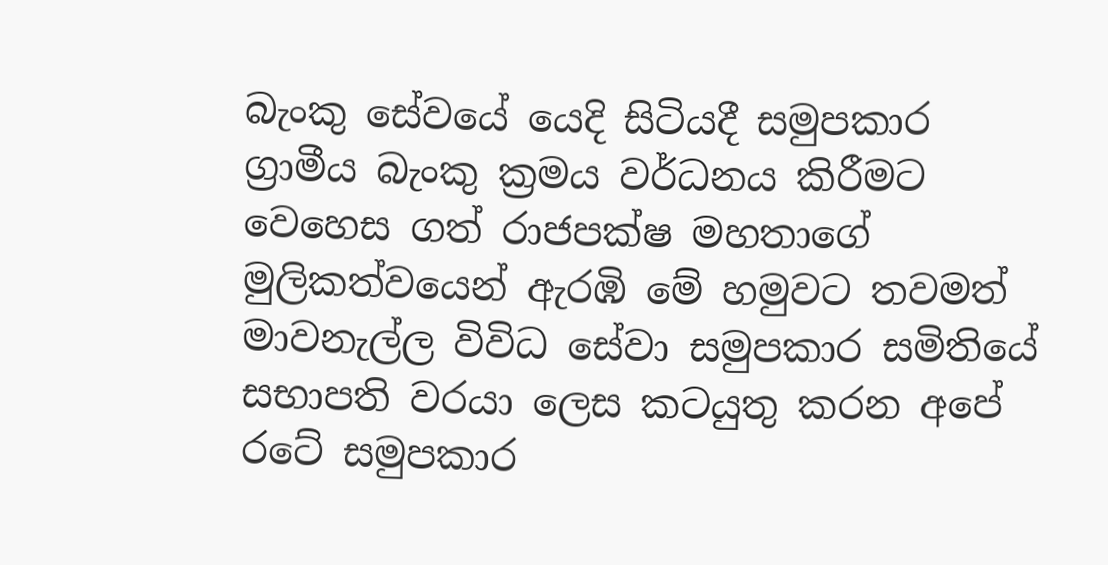බැංකු සේවයේ යෙදි සිටියදී සමුපකාර ග්‍රාමීය බැංකු ක්‍රමය වර්ධනය කිරීමට වෙහෙස ගත් රාජපක්ෂ මහතාගේ මුලිකත්වයෙන් ඇරඹි මේ හමුවට තවමත් මාවනැල්ල විවිධ සේවා සමුපකාර සමිතියේ සභාපති වරයා ලෙස කටයුතු කරන අපේ රටේ සමුපකාර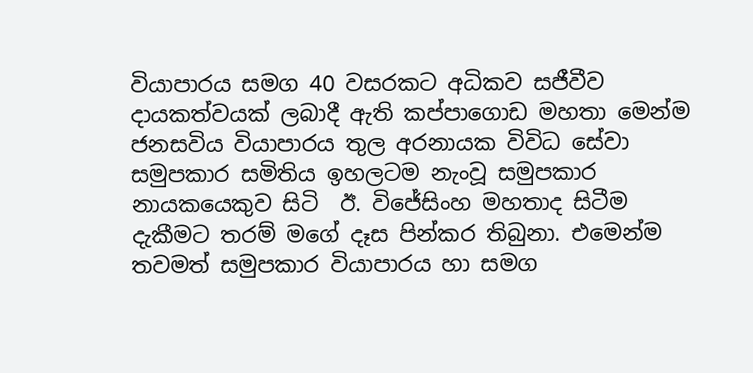වියාපාරය සමග 40 වසරකට අධිකව සජීවීව දායකත්වයක් ලබාදී ඇති කප්පාගොඩ මහතා මෙන්ම ජනසවිය වියාපාරය තුල අරනායක විවිධ සේවා සමුපකාර සමිතිය ඉහලටම නැංවූ සමුපකාර නායකයෙකුව සිටි  ඊ. විජේසිංහ මහතාද සිටීම දැකීමට තරම් මගේ දෑස පින්කර තිබුනා. එමෙන්ම තවමත් සමුපකාර වියාපාරය හා සමග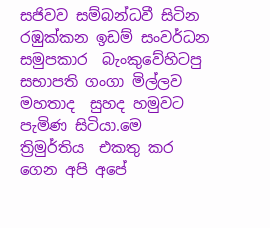සජිවව සම්බන්ධවී සිටින රඹුක්කන ඉඩම් සංවර්ධන සමුපකාර  බැංකුවේහිටපු  සභාපති ගංගා මිල්ලව මහතාද  සුහද හමුවට  පැමිණ සිටියා.මෙ ත්‍රිමුර්තිය  එකතු කර ගෙන අපි අපේ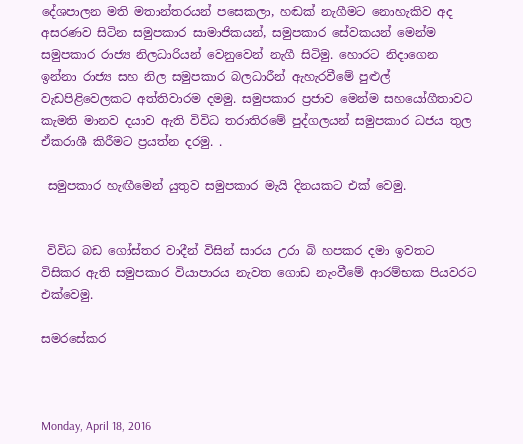දේශපාලන මති මතාන්තරයන් පසෙකලා, හඬක් නැගීමට නොහැකිව අද අසරණව සිටින සමුපකාර සාමාජිකයන්, සමුපකාර සේවකයන් මෙන්ම සමුපකාර රාජ්‍ය නිලධාරියන් වෙනුවෙන් නැගී සිටිමු. හොරට නිදාගෙන ඉන්නා රාජ්‍ය සහ නිල සමුපකාර බලධාරීන් ඇහැරවීමේ පුළුල් වැඩපිළිවෙලකට අත්තිවාරම දමමු. සමුපකාර ප්‍රජාව මෙන්ම සහයෝගීතාවට කැමති මානව දයාව ඇති විවිධ තරාතිරමේ පුද්ගලයන් සමුපකාර ධජය තුල ඒකරාශී කිරීමට ප්‍රයත්න දරමු. .

 සමුපකාර හැඟීමෙන් යුතුව සමුපකාර මැයි දිනයකට එක් වෙමු.


 විවිධ බඩ ගෝස්තර වාදීන් විසින් සාරය උරා බි හපකර දමා ඉවතට විසිකර ඇති සමුපකාර වියාපාරය නැවත ගොඩ නැංවීමේ ආරම්භක පියවරට එක්වෙමු.

සමරසේකර



Monday, April 18, 2016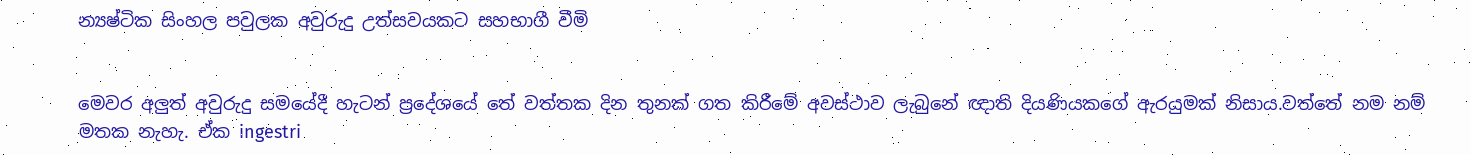න්‍යෂ්ටික සිංහල පවුලක අවුරුදු උත්සවයකට සහභාගී වීමි


මෙවර අලුත් අවුරුදු සමයේදී හැටන් ප්‍රදේශයේ තේ වත්තක දින තුනක් ගත කිරීමේ අවස්ථාව ලැබුනේ ඥාති දියණියකගේ ඇරයුමක් නිසාය.වත්තේ නම නම් මතක නැහැ. ඒක ingestri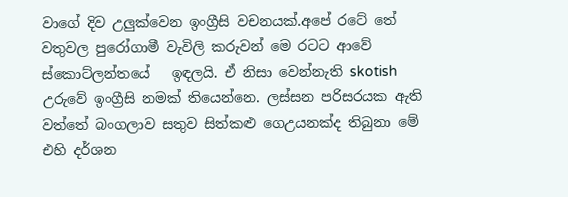වාගේ දිව උලුක්වෙන ඉංග්‍රීසි වචනයක්.අපේ රටේ තේ වතුවල පුරෝගාමී වැවිලි කරුවන් මෙ රටට ආවේ ස්කොට්ලන්තයේ   ඉඳලයි. ඒ නිසා වෙන්නැති skotish උරුවේ ඉංග්‍රීසි නමක් තියෙන්නෙ. ලස්සන පරිසරයක ඇති වත්තේ බංගලාව සතුව සිත්කළු ගෙඋයනක්ද තිබුනා මේ එහි දර්ශන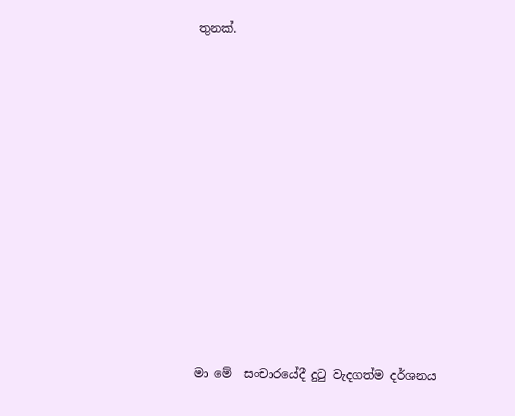තුනක්.


















මා මේ  සංචාරයේදී දුටු වැදගත්ම දර්ශනය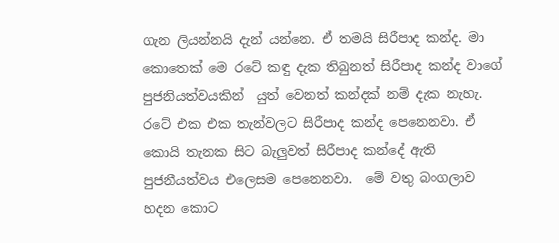ගැන ලියන්නයි දැන් යන්නෙ. ඒ තමයි සිරීපාද කන්ද. මා කොතෙක් මෙ රටේ කඳු දැක තිබුනත් සිරීපාද කන්ද වාගේ පුජනියත්වයකින්  යුත් වෙනත් කන්දක් නම් දැක නැහැ. රටේ එක එක තැන්වලට සිරීපාද කන්ද පෙනෙනවා. ඒ  කොයි තැනක සිට බැලුවත් සිරීපාද කන්දේ ඇති පුජනීයත්වය එලෙසම පෙනෙනවා.  මේ වතු බංගලාව හදන කොට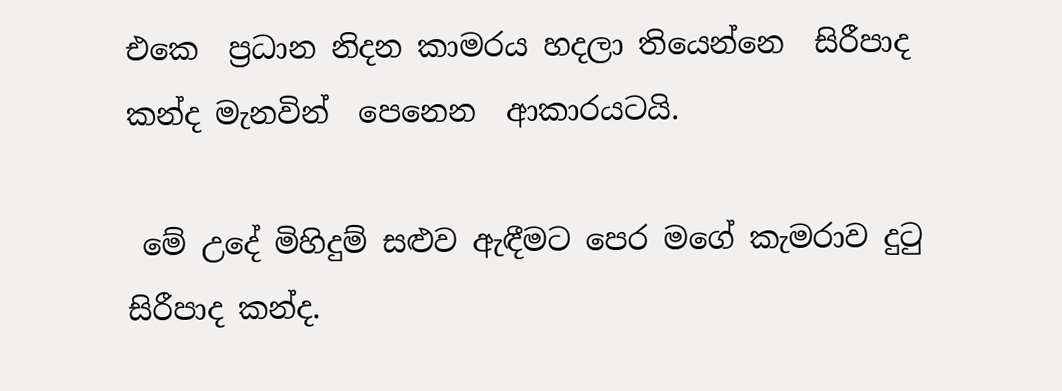එකෙ  ප්‍රධාන නිදන කාමරය හදලා තියෙන්නෙ  සිරීපාද කන්ද මැනවින්  පෙනෙන  ආකාරයටයි.

 මේ උදේ මිහිදුම් සළුව ඇඳීමට පෙර මගේ කැමරාව දුටු සිරීපාද කන්ද.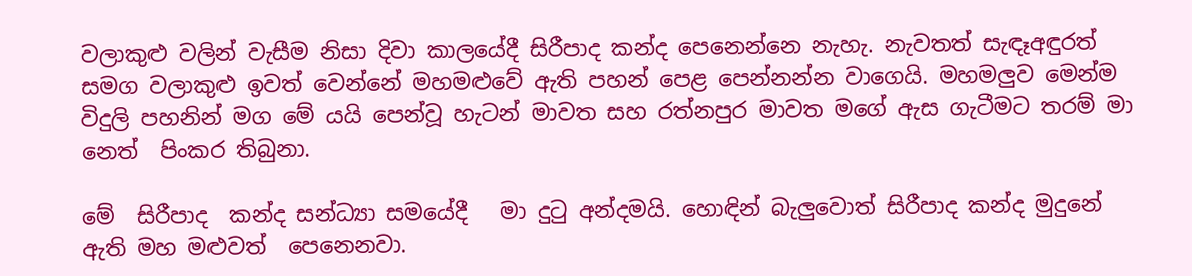වලාකුළු වලින් වැසීම නිසා දිවා කාලයේදී සිරීපාද කන්ද පෙනෙන්නෙ නැහැ. නැවතත් සැඳෑඅඳුරත් සමග වලාකුළු ඉවත් වෙන්නේ මහමළුවේ ඇති පහන් පෙළ පෙන්නන්න වාගෙයි. මහමලුව මෙන්ම විදුලි පහනින් මග මේ යයි පෙන්වූ හැටන් මාවත සහ රත්නපුර මාවත මගේ ඇස ගැටීමට තරම් මා නෙත්  පිංකර තිබුනා.

මේ  සිරීපාද  කන්ද සන්ධ්‍යා සමයේදී   මා දුටු අන්දමයි. හොඳින් බැලුවොත් සිරීපාද කන්ද මුදුනේ ඇති මහ මළුවත්  පෙනෙනවා.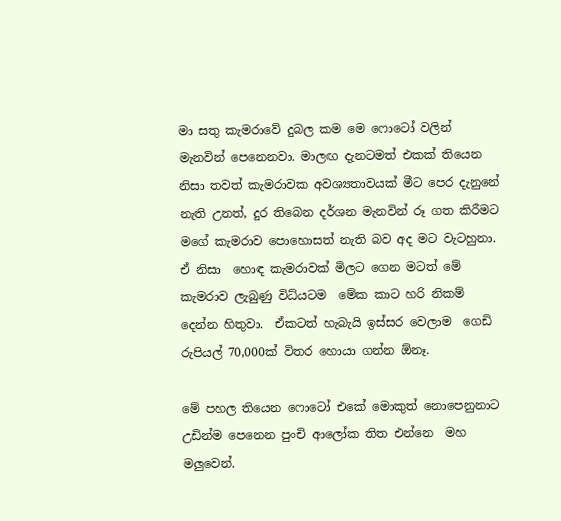මා සතු කැමරාවේ දුබල කම මෙ ෆොටෝ වලින් මැනවින් පෙනෙනවා. මාලඟ දැනටමත් එකක් තියෙන නිසා තවත් කැමරාවක අවශ්‍යතාවයක් මීට පෙර දැනුනේ නැති උනත්, දුර තිබෙන දර්ශන මැනවින් රූ ගත කිරීමට මගේ කැමරාව පොහොසත් නැති බව අද මට වැටහුනා. ඒ නිසා  හොඳ කැමරාවක් මිලට ගෙන මටත් මේ කැමරාව ලැබුණු විධ්යටම  මේක කාට හරි නිකම් දෙන්න හිතුවා.  ඒකටත් හැබැයි ඉස්සර වෙලාම  ගෙඩි රුපියල් 70,000ක් විතර හොයා ගන්න ඕනෑ.

මේ පහල තියෙන ෆොටෝ එකේ මොකුත් නොපෙනුනාට උඩින්ම පෙනෙන පුංචි ආලෝක තිත එන්නෙ  මහ මලුවෙන්.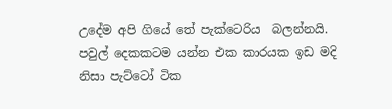උදේම අපි ගියේ තේ පැක්ටෙරිය  බලන්නයි. පවුල් දෙකකටම යන්න එක කාරයක ඉඩ මදි  නිසා පැට්ටෝ ටික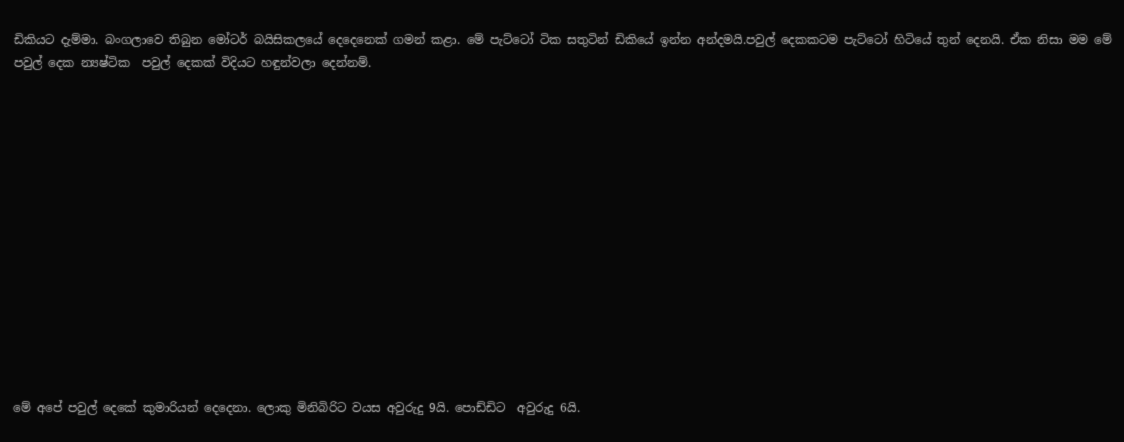ඩිකියට දැම්මා. බංගලාවෙ තිබුන මෝටර් බයිසිකලයේ දෙදෙනෙක් ගමන් කළා. මේ පැට්ටෝ ටික සතුටින් ඩිකියේ ඉන්න අන්දමයි.පවුල් දෙකකටම පැට්ටෝ හිටියේ තුන් දෙනයි. ඒක නිසා මම මේ පවුල් දෙක න්‍යෂ්ටික  පවුල් දෙකක් විදියට හඳුන්වලා දෙන්නම්.














මේ අපේ පවුල් දෙකේ කුමාරියන් දෙදෙනා. ලොකු මිනිබිරිට වයස අවුරුදු 9යි. පොඩ්ඩිට  අවුරුදු 6යි.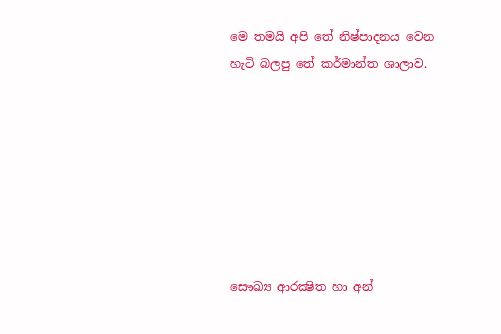මෙ තමයි අපි තේ නිෂ්පාදනය වෙන හැටි බලපු තේ කර්මාන්ත ශාලාව.







සෞඛ්‍ය ආරක්‍ෂිත හා අන්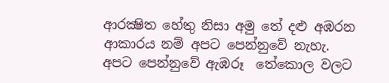ආරක්‍ෂිත හේතු නිසා අමු තේ දළු අඹරන ආකාරය නම් අපට පෙන්නුවේ නැහැ. අපට පෙන්නුවේ ඇඹරූ  තේකොල වලට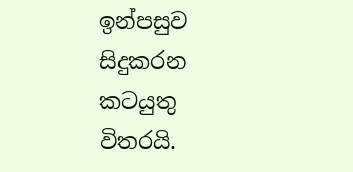ඉන්පසුව සිදුකරන කටයුතු විතරයි.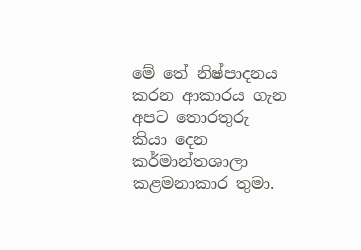මේ තේ නිෂ්පාදනය කරන ආකාරය ගැන අපට තොරතුරු කියා දෙන කර්මාන්තශාලා කළමනාකාර තුමා.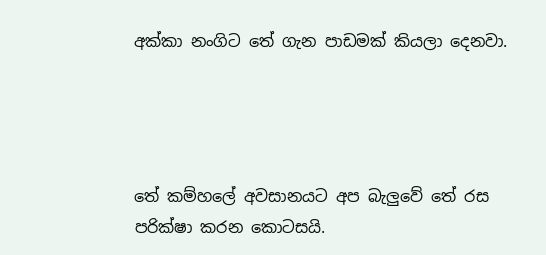අක්කා නංගිට තේ ගැන පාඩමක් කියලා දෙනවා.




තේ කම්හලේ අවසානයට අප බැලුවේ තේ රස පරික්ෂා කරන කොටසයි.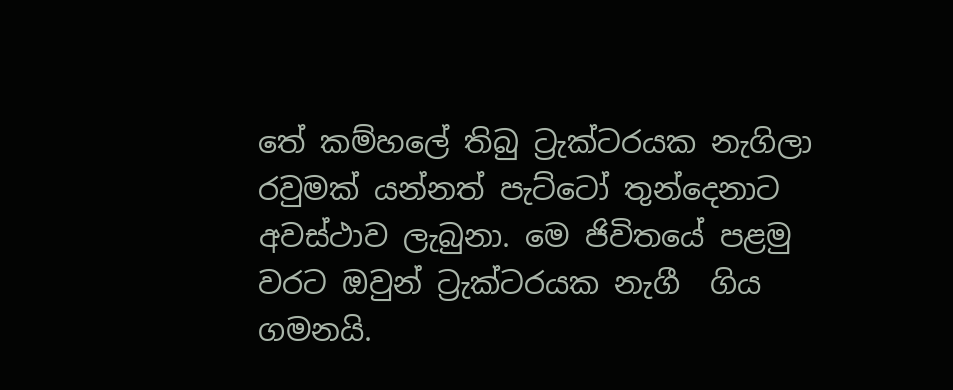තේ කම්හලේ තිබු ට්‍රැක්ටරයක නැගිලා රවුමක් යන්නත් පැට්ටෝ තුන්දෙනාට අවස්ථාව ලැබුනා. මෙ ජිවිතයේ පළමු වරට ඔවුන් ට්‍රැක්ටරයක නැගී  ගිය ගමනයි.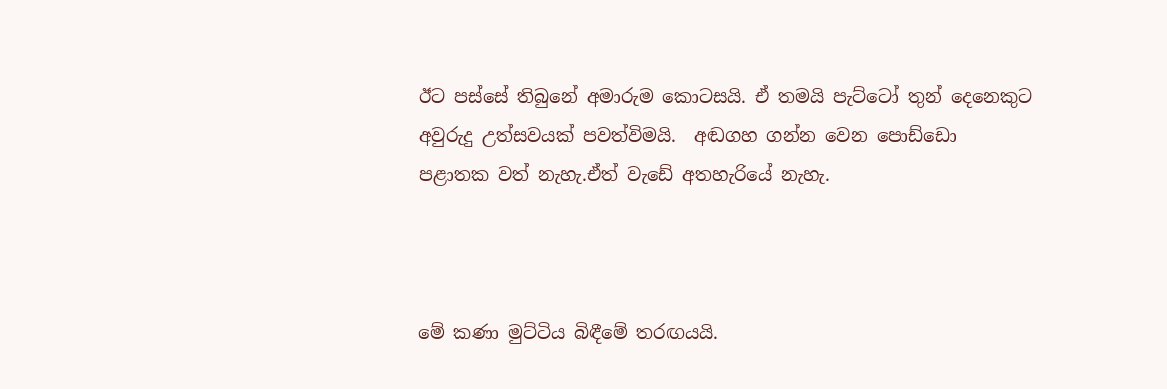ඊට පස්සේ තිබුනේ අමාරුම කොටසයි. ඒ තමයි පැට්ටෝ තුන් දෙනෙකුට අවුරුදු උත්සවයක් පවත්විමයි.  අඬගහ ගන්න වෙන පොඩ්ඩො පළාතක වත් නැහැ.ඒත් වැඩේ අතහැරියේ නැහැ.



මේ කණා මුට්ටිය බිඳීමේ තරඟයයි.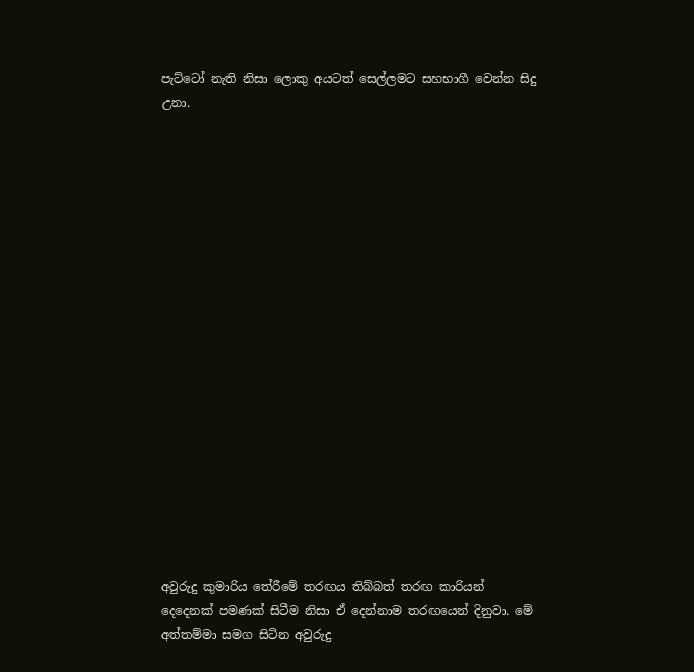පැට්ටෝ නැති නිසා ලොකු අයටත් සෙල්ලමට සහභාගී වෙන්න සිදු උනා.



















අවුරුදු කුමාරිය තේරීමේ තරඟය තිබ්බත් තරඟ කාරියන් දෙදෙනක් පමණක් සිටීම නිසා ඒ දෙන්නාම තරඟයෙන් දිනුවා. මේ අත්තම්මා සමග සිටින අවුරුදු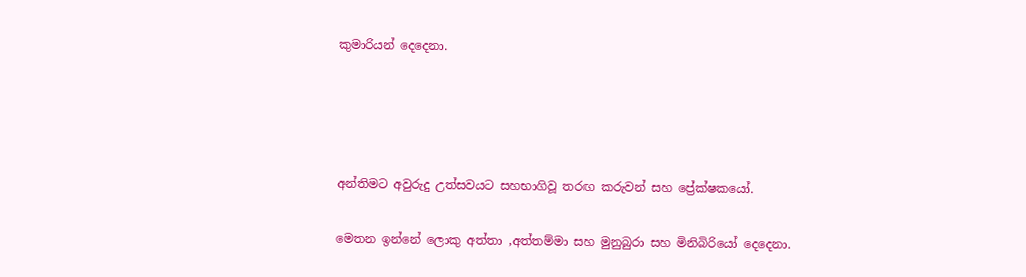කුමාරියන් දෙදෙනා.




අන්තිමට අවුරුදු උත්සවයට සහභාගිවූ තරඟ කරුවන් සහ ප්‍රේක්ෂකයෝ.

මෙතන ඉන්නේ ලොකු අත්තා ,අත්තම්මා සහ මුනුබුරා සහ මිනිබිරියෝ දෙදෙනා.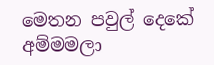මෙතන පවුල් දෙකේ අම්මමලා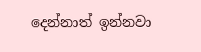දෙන්නාත් ඉන්නවා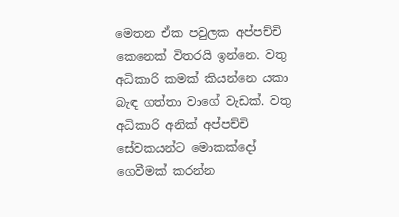මෙතන ඒක පවුලක අප්පච්චි කෙනෙක් විතරයි ඉන්නෙ. වතු අධිකාරි කමක් කියන්නෙ යකා බැඳ ගත්තා වාගේ වැඩක්. වතු අධිකාරි අනික් අප්පච්චි සේවකයන්ට මොකක්දෝ ගෙවීමක් කරන්න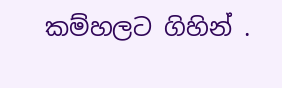කම්හලට ගිහින් .